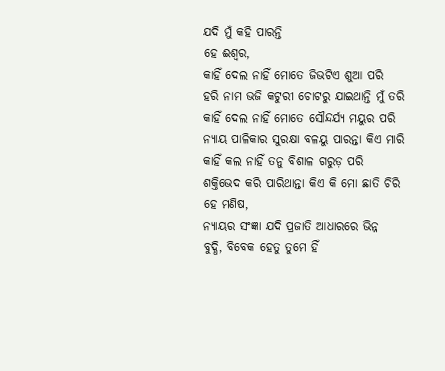ଯଦି ମୁଁ କହି ପାରନ୍ତି
ହେ ଈଶ୍ବର,
କାହିଁ ଦେଲ ନାହିଁ ମୋତେ ଜିଭଟିଏ ଶୁଆ ପରି
ହରି ନାମ ଭଜି କଟୁରୀ ଚୋଟରୁ ଯାଇଥାନ୍ତି ମୁଁ ତରି
କାହିଁ ଦେଲ ନାହିଁ ମୋତେ ସୌନ୍ଦର୍ଯ୍ୟ ମୟୁର ପରି
ନ୍ୟାୟ ପାଳିକାର ସୁରକ୍ଷା ବଳୟୁ ପାରନ୍ତା କିଏ ମାରି
କାହିଁ କଲ ନାହିଁ ତନୁ ବିଶାଳ ଗରୁଡ଼ ପରି
ଶକ୍ତିଭେଦ କରି ପାରିଥାନ୍ତା କିଏ କି ମୋ ଛାତି ଚିରି
ହେ ମଣିଷ,
ନ୍ୟାୟର ସଂଜ୍ଞା ଯଦି ପ୍ରଜାତି ଆଧାରରେ ଭିନ୍ନ
ବୁଦ୍ଧି, ବିବେକ ହେତୁ ତୁମେ ହିଁ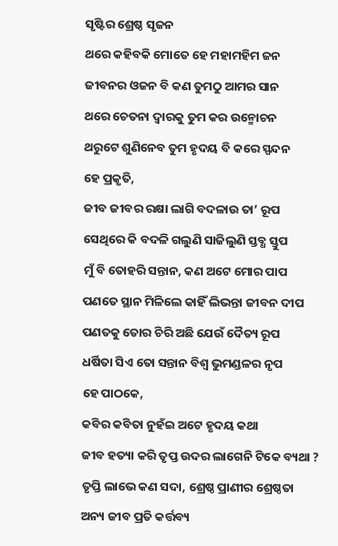ସୃଷ୍ଟିର ଶ୍ରେଷ୍ଠ ସୃଜନ
ଥରେ କହିବକି ମୋତେ ହେ ମହାମହିମ ଜନ
ଜୀବନର ଓଜନ ବି କଣ ତୁମଠୁ ଆମର ସାନ
ଥରେ ଚେତନା ଦ୍ୱାରକୁ ତୁମ କର ଉନ୍ମୋଚନ
ଥରୁଟେ ଶୁଣିନେବ ତୁମ ହୃଦୟ ବି କରେ ସ୍ପନ୍ଦନ
ହେ ପ୍ରକୃତି,
ଜୀବ ଜୀବର ରକ୍ଷା ଲାଗି ବଦଳାଉ ତା’ ରୂପ
ସେଥିରେ କି ବଦଳି ଗଲୁଣି ସାଜିଲୁଣି ସ୍ତବ୍ଧ ସ୍ତୁପ
ମୁଁ ବି ତୋହରି ସନ୍ତାନ, କଣ ଅଟେ ମୋର ପାପ
ପଣତେ ସ୍ଥାନ ମିଳିଲେ କାହିଁ ଲିଭନ୍ତା ଜୀବନ ଦୀପ
ପଣତକୁ ତୋର ଚିରି ଅଛି ଯେଉଁ ଦୈତ୍ୟ ରୂପ
ଧର୍ଷିତା ସିଏ ତୋ ସନ୍ତାନ ବିଶ୍ୱ ଭୁମଣ୍ଡଳର ନୃପ
ହେ ପାଠକେ,
କବିର କବିତା ନୁହଁଇ ଅଟେ ହୃଦୟ କଥା
ଜୀବ ହତ୍ୟା କରି ତୃପ୍ତ ଉଦର ଲାଗେନି ଟିକେ ବ୍ୟଥା ?
ତୃପ୍ତି ଲାଭେ କଣ ସଦା, ଶ୍ରେଷ୍ଠ ପ୍ରାଣୀର ଶ୍ରେଷ୍ଠତା
ଅନ୍ୟ ଜୀବ ପ୍ରତି କର୍ତ୍ତବ୍ୟ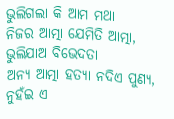ଭୁଲିଗଲା କି ଆମ ମଥା
ନିଜର ଆତ୍ମା ଯେମିତି ଆତ୍ମା, ଭୁଲିଯାଅ ବିଭେଦତା
ଅନ୍ୟ ଆତ୍ମା ହତ୍ୟା ନଦିଏ ପୁଣ୍ୟ, ନୁହଁଇ ଏ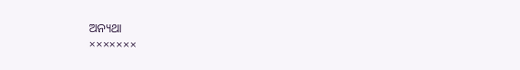ଅନ୍ୟଥା
×××××××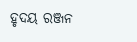ହୃଦୟ ରଞ୍ଜନ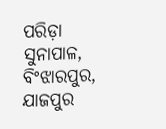ପରିଡ଼ା
ସୁନାପାଳ, ବିଂଝାରପୁର, ଯାଜପୁର